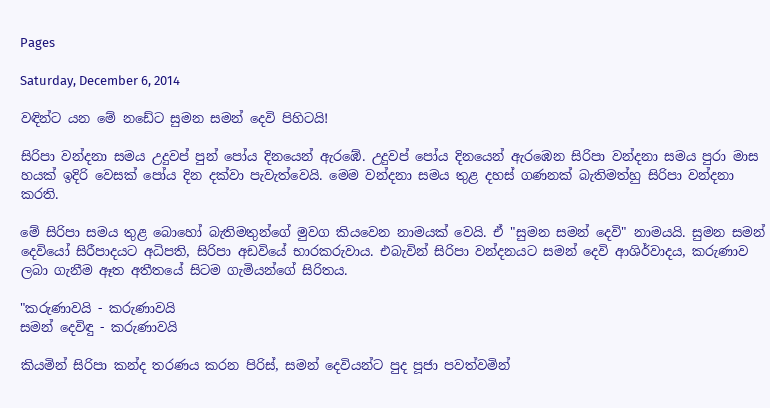Pages

Saturday, December 6, 2014

වඳින්ට යන මේ නඩේට සුමන සමන් දෙවි පිහිටයි!

සිරිපා වන්දනා සමය උදුවප් පුන් පෝය දිනයෙන් ඇරඹේ. උදුවප් පෝය දිනයෙන් ඇරඹෙන සිරිපා වන්දනා සමය පුරා මාස හයක්‌ ඉදිරි වෙසක්‌ පෝය දින දක්‌වා පැවැත්වෙයි. මෙම වන්දනා සමය තුළ දහස්‌ ගණනක්‌ බැතිමත්හු සිරිපා වන්දනා කරති.

මේ සිරිපා සමය තුළ බොහෝ බැතිමතුන්ගේ මුවග කියවෙන නාමයක්‌ වෙයි. ඒ "සුමන සමන් දෙවි" නාමයයි. සුමන සමන් දෙවියෝ සිරීපාදයට අධිපති, සිරිපා අඩවියේ භාරකරුවාය. එබැවින් සිරිපා වන්දනයට සමන් දෙවි ආශිර්වාදය, කරුණාව ලබා ගැනීම ඈත අතීතයේ සිටම ගැමියන්ගේ සිරිතය.

"කරුණාවයි - කරුණාවයි
සමන් දෙවිඳු - කරුණාවයි

කියමින් සිරිපා කන්ද තරණය කරන පිරිස්‌, සමන් දෙවියන්ට පුද පූජා පවත්වමින්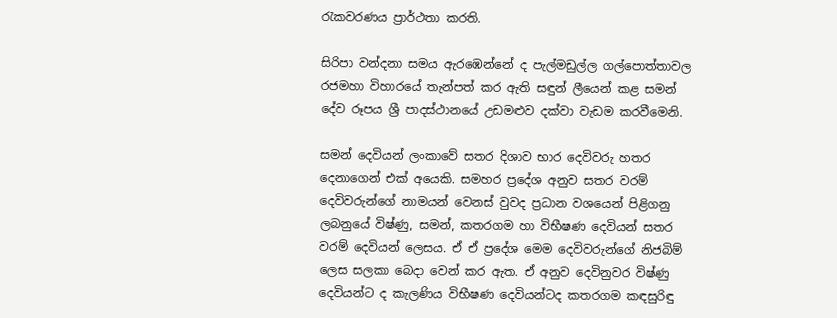රැකවරණය ප්‍රාර්ථතා කරති.

සිරිපා වන්දනා සමය ඇරඹෙන්නේ ද පැල්මඩුල්ල ගල්පොත්තාවල රජමහා විහාරයේ තැන්පත් කර ඇති සඳුන් ලීයෙන් කළ සමන් දේව රූපය ශ්‍රී පාදස්‌ථානයේ උඩමළුව දක්‌වා වැඩම කරවීමෙනි.

සමන් දෙවියන් ලංකාවේ සතර දිශාව භාර දෙවිවරු හතර දෙනාගෙන් එක්‌ අයෙකි. සමහර ප්‍රදේශ අනුව සතර වරම් දෙවිවරුන්ගේ නාමයන් වෙනස්‌ වුවද ප්‍රධාන වශයෙන් පිළිගනු ලබනුයේ විෂ්ණු, සමන්, කතරගම හා විභීෂණ දෙවියන් සතර වරම් දෙවියන් ලෙසය. ඒ ඒ ප්‍රදේශ මෙම දෙවිවරුන්ගේ නිජබිම් ලෙස සලකා බෙදා වෙන් කර ඇත. ඒ අනුව දෙවිනුවර විෂ්ණු දෙවියන්ට ද කැලණිය විභීෂණ දෙවියන්ටද කතරගම කඳසුරිඳු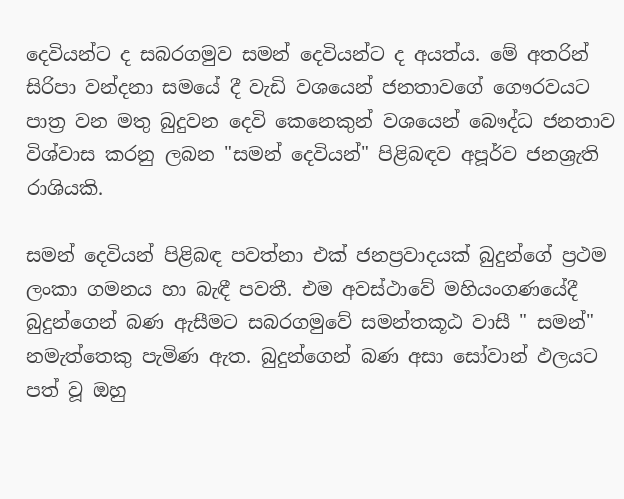දෙවියන්ට ද සබරගමුව සමන් දෙවියන්ට ද අයත්ය. මේ අතරින් සිරිපා වන්දනා සමයේ දී වැඩි වශයෙන් ජනතාවගේ ගෞරවයට පාත්‍ර වන මතු බුදුවන දෙවි කෙනෙකුන් වශයෙන් බෞද්ධ ජනතාව විශ්වාස කරනු ලබන "සමන් දෙවියන්" පිළිබඳව අපූර්ව ජනශ්‍රැති රාශියකි.

සමන් දෙවියන් පිළිබඳ පවත්නා එක්‌ ජනප්‍රවාදයක්‌ බුදුන්ගේ ප්‍රථම ලංකා ගමනය හා බැඳී පවතී. එම අවස්‌ථාවේ මහියංගණයේදී බුදුන්ගෙන් බණ ඇසීමට සබරගමුවේ සමන්තකූඨ වාසී " සමන්" නමැත්තෙකු පැමිණ ඇත. බුදුන්ගෙන් බණ අසා සෝවාන් ඵලයට පත් වූ ඔහු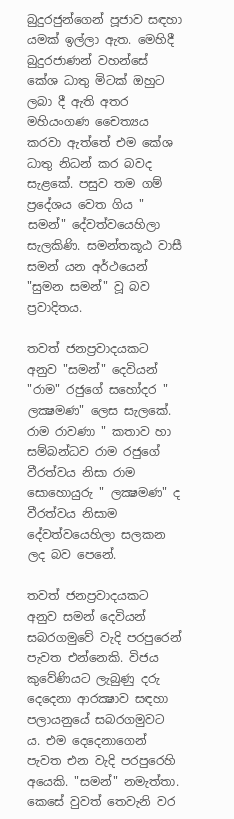බුදුරජුන්ගෙන් පූජාව සඳහා යමක්‌ ඉල්ලා ඇත. මෙහිදී බුදුරජාණන් වහන්සේ කේශ ධාතු මිටක්‌ ඔහුට ලබා දී ඇති අතර මහියංගණ චෛත්‍යය කරවා ඇත්තේ එම කේශ ධාතු නිධන් කර බවද සැළකේ. පසුව තම ගම් ප්‍රදේශය වෙත ගිය " සමන්" දේවත්වයෙහිලා සැලකිණි. සමන්තකූඨ වාසී සමන් යන අර්ථයෙන් "සුමන සමන්" වූ බව ප්‍රවාදිතය.

තවත් ජනප්‍රවාදයකට අනුව "සමන්" දෙවියන් "රාම" රජුගේ සහෝදර " ලක්‍ෂමණ" ලෙස සැලකේ. රාම රාවණා " කතාව හා සම්බන්ධව රාම රජුගේ වීරත්වය නිසා රාම සොහොයුරු " ලක්‍ෂමණ" ද වීරත්වය නිසාම දේවත්වයෙහිලා සලකන ලද බව පෙනේ.

තවත් ජනප්‍රවාදයකට අනුව සමන් දෙවියන් සබරගමුවේ වැදි පරපුරෙන් පැවත එන්නෙකි. විජය කුවේණියට ලැබුණු දරු දෙදෙනා ආරක්‍ෂාව සඳහා පලායනුයේ සබරගමුවට ය. එම දෙදෙනාගෙන් පැවත එන වැදි පරපුරෙහි අයෙකි. "සමන්" නමැත්තා. කෙසේ වුවත් තෙවැනි වර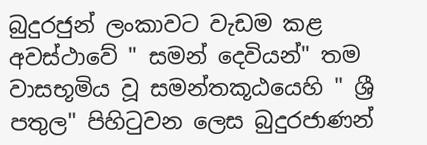බුදුරජුන් ලංකාවට වැඩම කළ අවස්‌ථාවේ " සමන් දෙවියන්" තම වාසභූමිය වූ සමන්තකූඨයෙහි " ශ්‍රී පතුල" පිහිටුවන ලෙස බුදුරජාණන්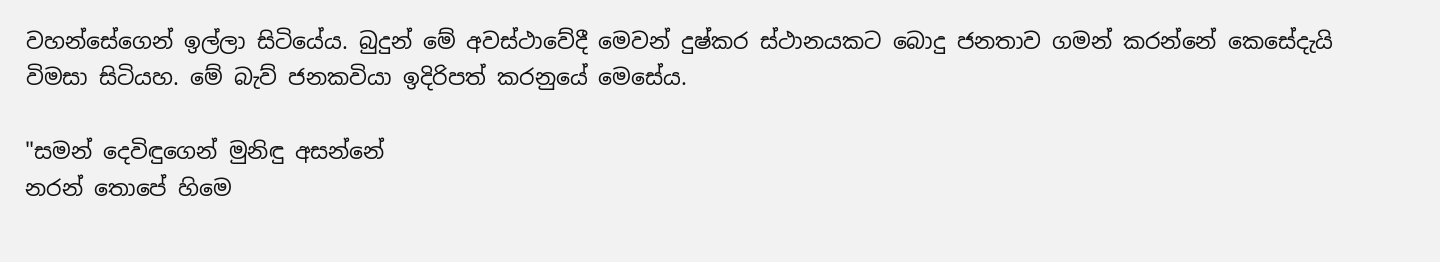වහන්සේගෙන් ඉල්ලා සිටියේය. බුදුන් මේ අවස්‌ථාවේදී මෙවන් දුෂ්කර ස්‌ථානයකට බොදු ජනතාව ගමන් කරන්නේ කෙසේදැයි විමසා සිටියහ. මේ බැව් ජනකවියා ඉදිරිපත් කරනුයේ මෙසේය.

"සමන් දෙවිඳුගෙන් මුනිඳු අසන්නේ
නරන් තොපේ හිමෙ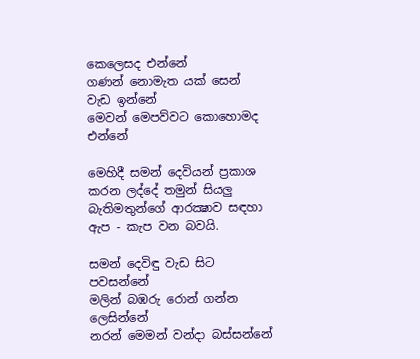කෙලෙසද එන්නේ
ගණන් නොමැත යක්‌ සෙන් වැඩ ඉන්නේ
මෙවන් මෙපව්වට කොහොමද එන්නේ

මෙහිදී සමන් දෙවියන් ප්‍රකාශ කරන ලද්දේ තමුන් සියලු බැතිමතුන්ගේ ආරක්‍ෂාව සඳහා ඇප - කැප වන බවයි.

සමන් දෙවිඳු වැඩ සිට පවසන්නේ
මලින් බඹරු රොන් ගන්න ලෙසින්නේ
නරන් මෙමන් වන්දා බස්‌සන්නේ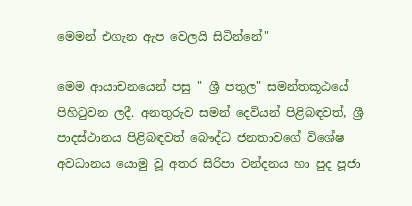මෙමන් එගැන ඇප වෙලයි සිටින්නේ"

මෙම ආයාචනයෙන් පසු " ශ්‍රී පතුල" සමන්තකූඨයේ පිහිටුවන ලදී. අනතුරුව සමන් දෙවියන් පිළිබඳවත්, ශ්‍රී පාදස්‌ථානය පිළිබඳවත් බෞද්ධ ජනතාවගේ විශේෂ අවධානය යොමු වූ අතර සිරිපා වන්දනය හා පුද පූජා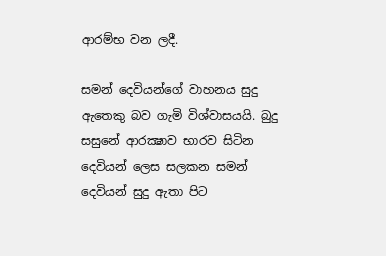ආරම්භ වන ලදී.

සමන් දෙවියන්ගේ වාහනය සුදු ඇතෙකු බව ගැමි විශ්වාසයයි. බුදු සසුනේ ආරක්‍ෂාව භාරව සිටින දෙවියන් ලෙස සලකන සමන් දෙවියන් සුදු ඇතා පිට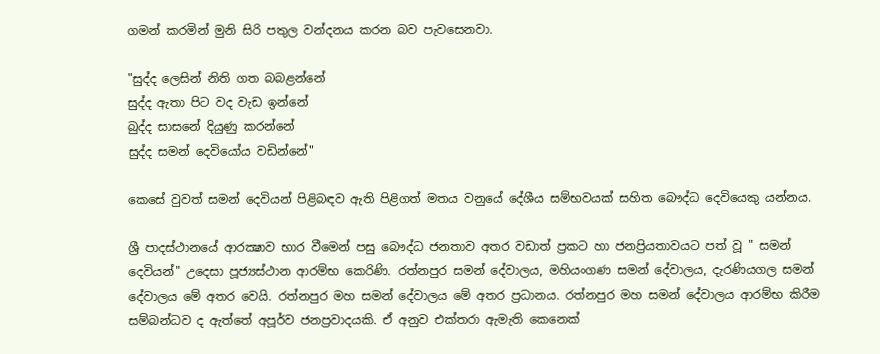ගමන් කරමින් මුනි සිරි පතුල වන්දනය කරන බව පැවසෙනවා.

"සුද්ද ලෙසින් නිති ගත බබළන්නේ
සුද්ද ඇතා පිට වද වැඩ ඉන්නේ
බුද්ද සාසනේ දියුණු කරන්නේ
සුද්ද සමන් දෙවියෝය වඩින්නේ"

කෙසේ වුවත් සමන් දෙවියන් පිළිබඳව ඇති පිළිගත් මතය වනුයේ දේශීය සම්භවයක්‌ සහිත බෞද්ධ දෙවියෙකු යන්නය.

ශ්‍රී පාදස්‌ථානයේ ආරක්‍ෂාව භාර වීමෙන් පසු බෞද්ධ ජනතාව අතර වඩාත් ප්‍රකට හා ජනප්‍රියතාවයට පත් වූ " සමන් දෙවියන්" උදෙසා පූජ්‍යස්‌ථාන ආරම්භ කෙරිණි. රත්නපුර සමන් දේවාලය, මහියංගණ සමන් දේවාලය, දැරණියගල සමන් දේවාලය මේ අතර වෙයි. රත්නපුර මහ සමන් දේවාලය මේ අතර ප්‍රධානය. රත්නපුර මහ සමන් දේවාලය ආරම්භ කිරීම සම්බන්ධව ද ඇත්තේ අපූර්ව ජනප්‍රවාදයකි. ඒ අනුව එක්‌තරා ඇමැති කෙනෙක්‌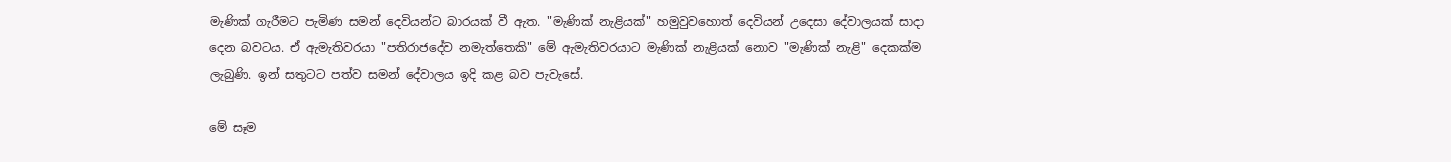මැණික්‌ ගැරීමට පැමිණ සමන් දෙවියන්ට බාරයක්‌ වී ඇත. "මැණික්‌ නැළියක්‌" හමුවුවහොත් දෙවියන් උදෙසා දේවාලයක්‌ සාදා දෙන බවටය. ඒ ඇමැතිවරයා "පතිරාජදේව නමැත්තෙකි" මේ ඇමැතිවරයාට මැණික්‌ නැළියක්‌ නොව "මැණික්‌ නැළි" දෙකක්‌ම ලැබුණි. ඉන් සතුටට පත්ව සමන් දේවාලය ඉදි කළ බව පැවැසේ.

මේ සෑම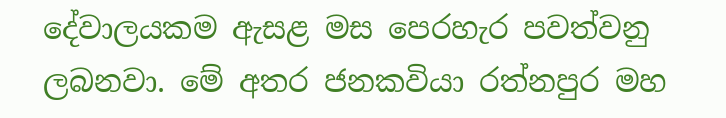දේවාලයකම ඇසළ මස පෙරහැර පවත්වනු ලබනවා. මේ අතර ජනකවියා රත්නපුර මහ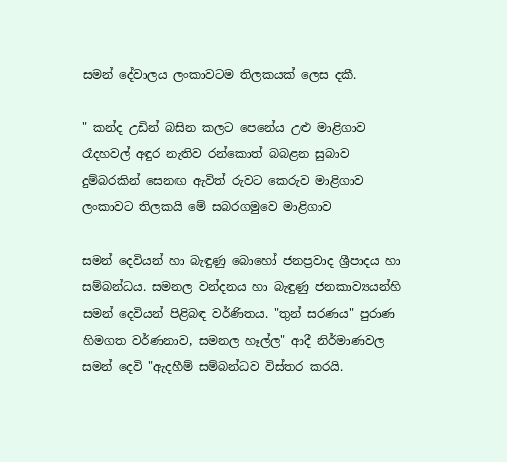සමන් දේවාලය ලංකාවටම තිලකයක්‌ ලෙස දකී.

" කන්ද උඩින් බසින කලට පෙනේය උළු මාළිගාව
රෑදහවල් අඳුර නැතිව රන්කොත් බබළන සුබාව
දුම්බරකින් සෙනඟ ඇවිත් රුවට කෙරුව මාළිගාව
ලංකාවට තිලකයි මේ සබරගමුවෙ මාළිගාව

සමන් දෙවියන් හා බැඳුණු බොහෝ ජනප්‍රවාද ශ්‍රීපාදය හා සම්බන්ධය. සමනල වන්දනය හා බැඳුණු ජනකාව්‍යයන්හි සමන් දෙවියන් පිළිබඳ වර්ණිතය. "තුන් සරණය" පුරාණ හිමගත වර්ණනාව, සමනල හෑල්ල" ආදී නිර්මාණවල සමන් දෙවි "ඇදහීම් සම්බන්ධව විස්‌තර කරයි.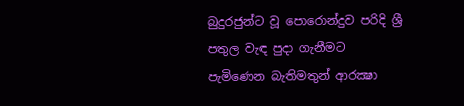බුදුරජුන්ට වූ පොරොන්දුව පරිදි ශ්‍රී පතුල වැඳ පුදා ගැනීමට පැමිණෙන බැතිමතුන් ආරක්‍ෂා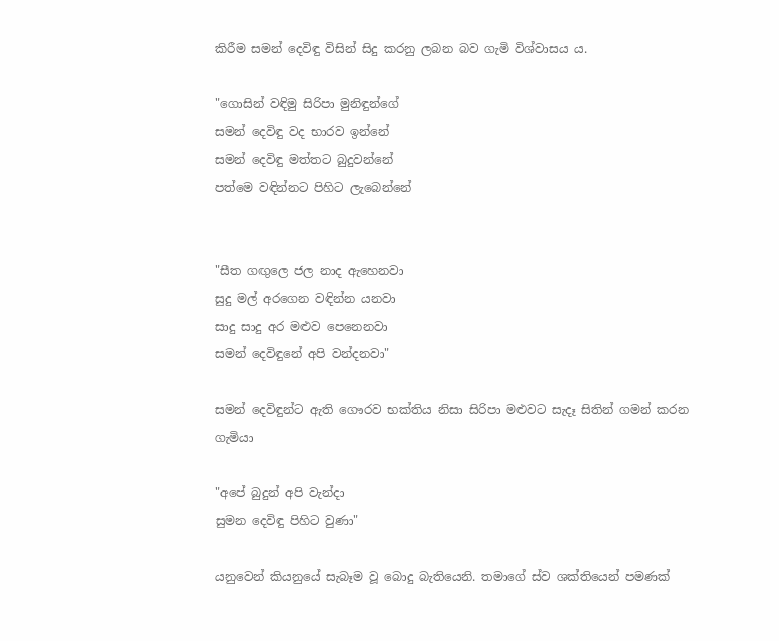කිරීම සමන් දෙවිඳු විසින් සිදු කරනු ලබන බව ගැමි විශ්වාසය ය.

"ගොසින් වඳිමු සිරිපා මුනිඳුන්ගේ
සමන් දෙවිඳු වද භාරව ඉන්නේ
සමන් දෙවිඳු මත්තට බුදුවන්නේ
පත්මෙ වඳින්නට පිහිට ලැබෙන්නේ


"සීත ගඟුලෙ ජල නාද ඇහෙනවා
සුදු මල් අරගෙන වඳින්න යනවා
සාදු සාදු අර මළුව පෙනෙනවා
සමන් දෙවිඳුනේ අපි වන්දනවා"

සමන් දෙවිඳුන්ට ඇති ගෞරව භක්‌තිය නිසා සිරිපා මළුවට සැදෑ සිතින් ගමන් කරන ගැමියා

"අපේ බුදුන් අපි වැන්දා
සුමන දෙවිඳු පිහිට වුණා"

යනුවෙන් කියනුයේ සැබෑම වූ බොදු බැතියෙනි. තමාගේ ස්‌ව ශක්‌තියෙන් පමණක්‌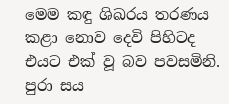මෙම කඳු ශිඛරය තරණය කළා නොව දෙවි පිහිටද එයට එක්‌ වූ බව පවසමිනි. පුරා සය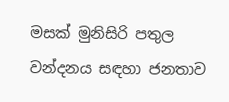මසක්‌ මුනිසිරි පතුල වන්දනය සඳහා ජනතාව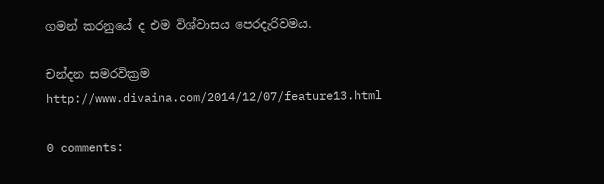ගමන් කරනුයේ ද එම විශ්වාසය පෙරදැරිවමය.

චන්දන සමරවික්‍රම
http://www.divaina.com/2014/12/07/feature13.html

0 comments: